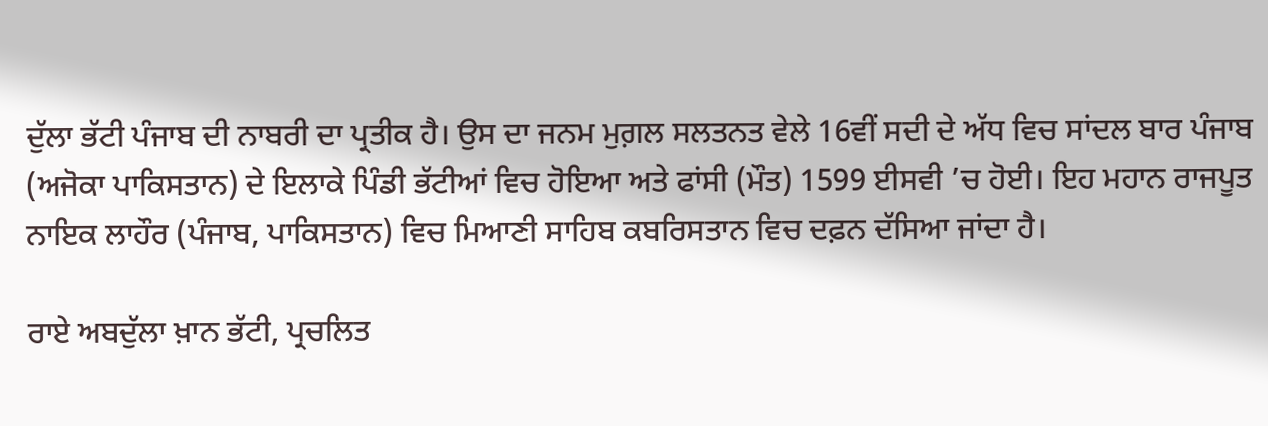ਦੁੱਲਾ ਭੱਟੀ ਪੰਜਾਬ ਦੀ ਨਾਬਰੀ ਦਾ ਪ੍ਰਤੀਕ ਹੈ। ਉਸ ਦਾ ਜਨਮ ਮੁਗ਼ਲ ਸਲਤਨਤ ਵੇਲੇ 16ਵੀਂ ਸਦੀ ਦੇ ਅੱਧ ਵਿਚ ਸਾਂਦਲ ਬਾਰ ਪੰਜਾਬ (ਅਜੋਕਾ ਪਾਕਿਸਤਾਨ) ਦੇ ਇਲਾਕੇ ਪਿੰਡੀ ਭੱਟੀਆਂ ਵਿਚ ਹੋਇਆ ਅਤੇ ਫਾਂਸੀ (ਮੌਤ) 1599 ਈਸਵੀ ’ਚ ਹੋਈ। ਇਹ ਮਹਾਨ ਰਾਜਪੂਤ ਨਾਇਕ ਲਾਹੌਰ (ਪੰਜਾਬ, ਪਾਕਿਸਤਾਨ) ਵਿਚ ਮਿਆਣੀ ਸਾਹਿਬ ਕਬਰਿਸਤਾਨ ਵਿਚ ਦਫ਼ਨ ਦੱਸਿਆ ਜਾਂਦਾ ਹੈ।

ਰਾਏ ਅਬਦੁੱਲਾ ਖ਼ਾਨ ਭੱਟੀ, ਪ੍ਰਚਲਿਤ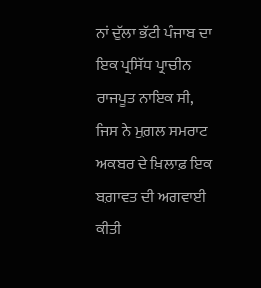ਨਾਂ ਦੁੱਲਾ ਭੱਟੀ ਪੰਜਾਬ ਦਾ ਇਕ ਪ੍ਰਸਿੱਧ ਪ੍ਰਾਚੀਨ ਰਾਜਪੂਤ ਨਾਇਕ ਸੀ, ਜਿਸ ਨੇ ਮੁਗ਼ਲ ਸਮਰਾਟ ਅਕਬਰ ਦੇ ਖ਼ਿਲਾਫ਼ ਇਕ ਬਗ਼ਾਵਤ ਦੀ ਅਗਵਾਈ ਕੀਤੀ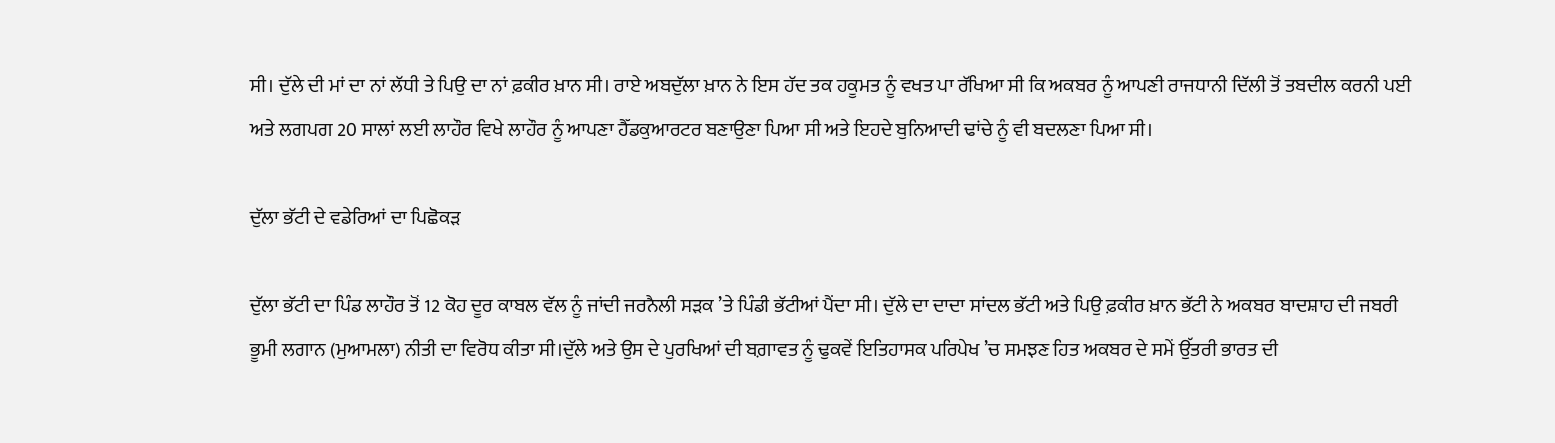ਸੀ। ਦੁੱਲੇ ਦੀ ਮਾਂ ਦਾ ਨਾਂ ਲੱਧੀ ਤੇ ਪਿਉ ਦਾ ਨਾਂ ਫ਼ਕੀਰ ਖ਼ਾਨ ਸੀ। ਰਾਏ ਅਬਦੁੱਲਾ ਖ਼ਾਨ ਨੇ ਇਸ ਹੱਦ ਤਕ ਹਕੂਮਤ ਨੂੰ ਵਖਤ ਪਾ ਰੱਖਿਆ ਸੀ ਕਿ ਅਕਬਰ ਨੂੰ ਆਪਣੀ ਰਾਜਧਾਨੀ ਦਿੱਲੀ ਤੋਂ ਤਬਦੀਲ ਕਰਨੀ ਪਈ ਅਤੇ ਲਗਪਗ 20 ਸਾਲਾਂ ਲਈ ਲਾਹੌਰ ਵਿਖੇ ਲਾਹੌਰ ਨੂੰ ਆਪਣਾ ਹੈੱਡਕੁਆਰਟਰ ਬਣਾਉਣਾ ਪਿਆ ਸੀ ਅਤੇ ਇਹਦੇ ਬੁਨਿਆਦੀ ਢਾਂਚੇ ਨੂੰ ਵੀ ਬਦਲਣਾ ਪਿਆ ਸੀ।

ਦੁੱਲਾ ਭੱਟੀ ਦੇ ਵਡੇਰਿਆਂ ਦਾ ਪਿਛੋਕੜ

ਦੁੱਲਾ ਭੱਟੀ ਦਾ ਪਿੰਡ ਲਾਹੌਰ ਤੋਂ 12 ਕੋਹ ਦੂਰ ਕਾਬਲ ਵੱਲ ਨੂੰ ਜਾਂਦੀ ਜਰਨੈਲੀ ਸੜਕ ’ਤੇ ਪਿੰਡੀ ਭੱਟੀਆਂ ਪੈਂਦਾ ਸੀ। ਦੁੱਲੇ ਦਾ ਦਾਦਾ ਸਾਂਦਲ ਭੱਟੀ ਅਤੇ ਪਿਉ ਫ਼ਕੀਰ ਖ਼ਾਨ ਭੱਟੀ ਨੇ ਅਕਬਰ ਬਾਦਸ਼ਾਹ ਦੀ ਜਬਰੀ ਭੂਮੀ ਲਗਾਨ (ਮੁਆਮਲਾ) ਨੀਤੀ ਦਾ ਵਿਰੋਧ ਕੀਤਾ ਸੀ।ਦੁੱਲੇ ਅਤੇ ਉਸ ਦੇ ਪੁਰਖਿਆਂ ਦੀ ਬਗ਼ਾਵਤ ਨੂੰ ਢੁਕਵੇਂ ਇਤਿਹਾਸਕ ਪਰਿਪੇਖ ’ਚ ਸਮਝਣ ਹਿਤ ਅਕਬਰ ਦੇ ਸਮੇਂ ਉੱਤਰੀ ਭਾਰਤ ਦੀ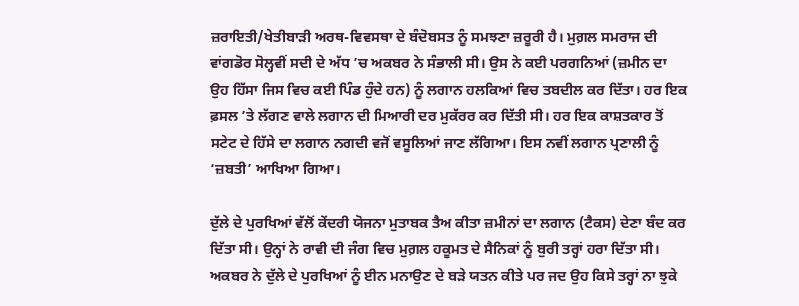ਜ਼ਰਾਇਤੀ/ਖੇਤੀਬਾੜੀ ਅਰਥ-ਵਿਵਸਥਾ ਦੇ ਬੰਦੋਬਸਤ ਨੂੰ ਸਮਝਣਾ ਜ਼ਰੂਰੀ ਹੈ। ਮੁਗ਼ਲ ਸਮਰਾਜ ਦੀ ਵਾਂਗਡੋਰ ਸੋਲ੍ਹਵੀਂ ਸਦੀ ਦੇ ਅੱਧ ’ਚ ਅਕਬਰ ਨੇ ਸੰਭਾਲੀ ਸੀ। ਉਸ ਨੇ ਕਈ ਪਰਗਨਿਆਂ (ਜ਼ਮੀਨ ਦਾ ਉਹ ਹਿੱਸਾ ਜਿਸ ਵਿਚ ਕਈ ਪਿੰਡ ਹੁੰਦੇ ਹਨ) ਨੂੰ ਲਗਾਨ ਹਲਕਿਆਂ ਵਿਚ ਤਬਦੀਲ ਕਰ ਦਿੱਤਾ। ਹਰ ਇਕ ਫ਼ਸਲ ’ਤੇ ਲੱਗਣ ਵਾਲੇ ਲਗਾਨ ਦੀ ਮਿਆਰੀ ਦਰ ਮੁਕੱਰਰ ਕਰ ਦਿੱਤੀ ਸੀ। ਹਰ ਇਕ ਕਾਸ਼ਤਕਾਰ ਤੋਂ ਸਟੇਟ ਦੇ ਹਿੱਸੇ ਦਾ ਲਗਾਨ ਨਗਦੀ ਵਜੋਂ ਵਸੂਲਿਆਂ ਜਾਣ ਲੱਗਿਆ। ਇਸ ਨਵੀਂ ਲਗਾਨ ਪ੍ਰਣਾਲੀ ਨੂੰ ‘ਜ਼ਬਤੀ’ ਆਖਿਆ ਗਿਆ।

ਦੁੱਲੇ ਦੇ ਪੁਰਖਿਆਂ ਵੱਲੋਂ ਕੇਂਦਰੀ ਯੋਜਨਾ ਮੁਤਾਬਕ ਤੈਅ ਕੀਤਾ ਜ਼ਮੀਨਾਂ ਦਾ ਲਗਾਨ (ਟੈਕਸ) ਦੇਣਾ ਬੰਦ ਕਰ ਦਿੱਤਾ ਸੀ। ਉਨ੍ਹਾਂ ਨੇ ਰਾਵੀ ਦੀ ਜੰਗ ਵਿਚ ਮੁਗ਼ਲ ਹਕੂਮਤ ਦੇ ਸੈਨਿਕਾਂ ਨੂੰ ਬੁਰੀ ਤਰ੍ਹਾਂ ਹਰਾ ਦਿੱਤਾ ਸੀ। ਅਕਬਰ ਨੇ ਦੁੱਲੇ ਦੇ ਪੁਰਖਿਆਂ ਨੂੰ ਈਨ ਮਨਾਉਣ ਦੇ ਬੜੇ ਯਤਨ ਕੀਤੇ ਪਰ ਜਦ ਉਹ ਕਿਸੇ ਤਰ੍ਹਾਂ ਨਾ ਝੁਕੇ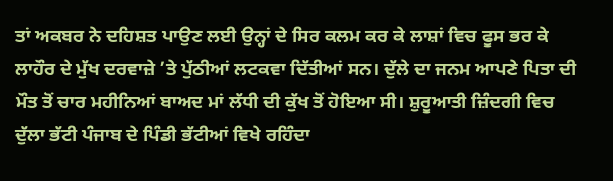ਤਾਂ ਅਕਬਰ ਨੇ ਦਹਿਸ਼ਤ ਪਾਉਣ ਲਈ ਉਨ੍ਹਾਂ ਦੇ ਸਿਰ ਕਲਮ ਕਰ ਕੇ ਲਾਸ਼ਾਂ ਵਿਚ ਫੂਸ ਭਰ ਕੇ ਲਾਹੌਰ ਦੇ ਮੁੱਖ ਦਰਵਾਜ਼ੇ ’ਤੇ ਪੁੱਠੀਆਂ ਲਟਕਵਾ ਦਿੱਤੀਆਂ ਸਨ। ਦੁੱਲੇ ਦਾ ਜਨਮ ਆਪਣੇ ਪਿਤਾ ਦੀ ਮੌਤ ਤੋਂ ਚਾਰ ਮਹੀਨਿਆਂ ਬਾਅਦ ਮਾਂ ਲੱਧੀ ਦੀ ਕੁੱਖ ਤੋਂ ਹੋਇਆ ਸੀ। ਸ਼ੁਰੂਆਤੀ ਜ਼ਿੰਦਗੀ ਵਿਚ ਦੁੱਲਾ ਭੱਟੀ ਪੰਜਾਬ ਦੇ ਪਿੰਡੀ ਭੱਟੀਆਂ ਵਿਖੇ ਰਹਿੰਦਾ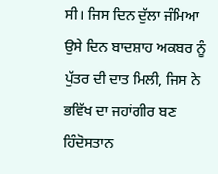ਸੀ। ਜਿਸ ਦਿਨ ਦੁੱਲਾ ਜੰਮਿਆ ਉਸੇ ਦਿਨ ਬਾਦਸ਼ਾਹ ਅਕਬਰ ਨੂੰ ਪੁੱਤਰ ਦੀ ਦਾਤ ਮਿਲੀ, ਜਿਸ ਨੇ ਭਵਿੱਖ ਦਾ ਜਹਾਂਗੀਰ ਬਣ ਹਿੰਦੋਸਤਾਨ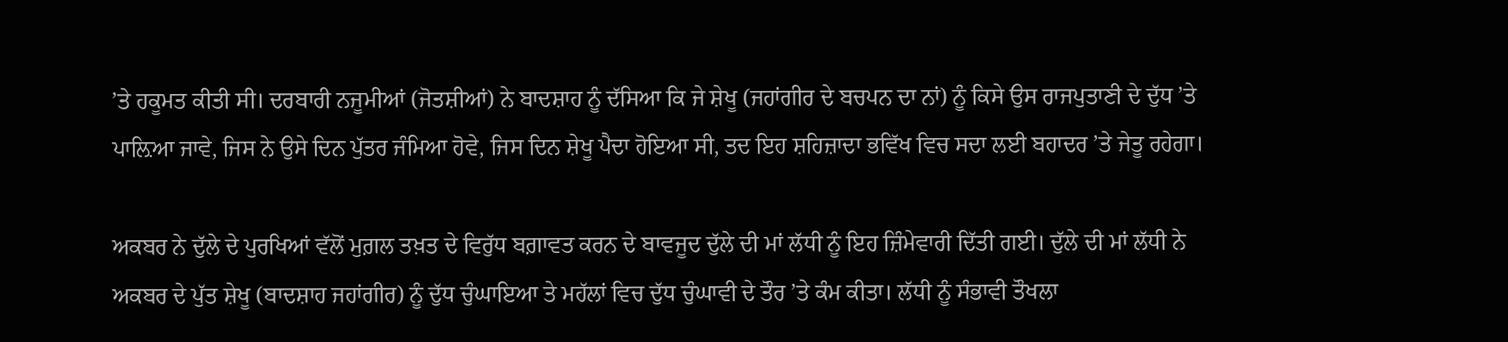’ਤੇ ਹਕੂਮਤ ਕੀਤੀ ਸੀ। ਦਰਬਾਰੀ ਨਜੂਮੀਆਂ (ਜੋਤਸ਼ੀਆਂ) ਨੇ ਬਾਦਸ਼ਾਹ ਨੂੰ ਦੱਸਿਆ ਕਿ ਜੇ ਸ਼ੇਖੂ (ਜਹਾਂਗੀਰ ਦੇ ਬਚਪਨ ਦਾ ਨਾਂ) ਨੂੰ ਕਿਸੇ ਉਸ ਰਾਜਪੁਤਾਣੀ ਦੇ ਦੁੱਧ ’ਤੇ ਪਾਲ਼ਿਆ ਜਾਵੇ, ਜਿਸ ਨੇ ਉਸੇ ਦਿਨ ਪੁੱਤਰ ਜੰਮਿਆ ਹੋਵੇ, ਜਿਸ ਦਿਨ ਸ਼ੇਖੂ ਪੈਦਾ ਹੋਇਆ ਸੀ, ਤਦ ਇਹ ਸ਼ਹਿਜ਼ਾਦਾ ਭਵਿੱਖ ਵਿਚ ਸਦਾ ਲਈ ਬਹਾਦਰ ’ਤੇ ਜੇਤੂ ਰਹੇਗਾ।

ਅਕਬਰ ਨੇ ਦੁੱਲੇ ਦੇ ਪੁਰਖਿਆਂ ਵੱਲੋਂ ਮੁਗ਼ਲ ਤਖ਼ਤ ਦੇ ਵਿਰੁੱਧ ਬਗ਼ਾਵਤ ਕਰਨ ਦੇ ਬਾਵਜੂਦ ਦੁੱਲੇ ਦੀ ਮਾਂ ਲੱਧੀ ਨੂੰ ਇਹ ਜ਼ਿੰਮੇਵਾਰੀ ਦਿੱਤੀ ਗਈ। ਦੁੱਲੇ ਦੀ ਮਾਂ ਲੱਧੀ ਨੇ ਅਕਬਰ ਦੇ ਪੁੱਤ ਸ਼ੇਖੂ (ਬਾਦਸ਼ਾਹ ਜਹਾਂਗੀਰ) ਨੂੰ ਦੁੱਧ ਚੁੰਘਾਇਆ ਤੇ ਮਹੱਲਾਂ ਵਿਚ ਦੁੱਧ ਚੁੰਘਾਵੀ ਦੇ ਤੌਰ ’ਤੇ ਕੰਮ ਕੀਤਾ। ਲੱਧੀ ਨੂੰ ਸੰਭਾਵੀ ਤੌਖਲਾ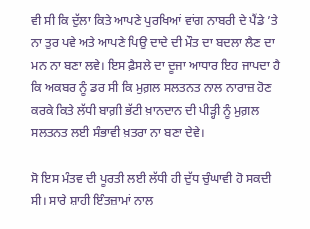ਵੀ ਸੀ ਕਿ ਦੁੱਲਾ ਕਿਤੇ ਆਪਣੇ ਪੁਰਖਿਆਂ ਵਾਂਗ ਨਾਬਰੀ ਦੇ ਪੈਂਡੇ ’ਤੇ ਨਾ ਤੁਰ ਪਵੇ ਅਤੇ ਆਪਣੇ ਪਿਉ ਦਾਦੇ ਦੀ ਮੌਤ ਦਾ ਬਦਲਾ ਲੈਣ ਦਾ ਮਨ ਨਾ ਬਣਾ ਲਵੇ। ਇਸ ਫ਼ੈਸਲੇ ਦਾ ਦੂਜਾ ਆਧਾਰ ਇਹ ਜਾਪਦਾ ਹੈ ਕਿ ਅਕਬਰ ਨੂੰ ਡਰ ਸੀ ਕਿ ਮੁਗ਼ਲ ਸਲਤਨਤ ਨਾਲ ਨਾਰਾਜ਼ ਹੋਣ ਕਰਕੇ ਕਿਤੇ ਲੱਧੀ ਬਾਗ਼ੀ ਭੱਟੀ ਖ਼ਾਨਦਾਨ ਦੀ ਪੀੜ੍ਹੀ ਨੂੰ ਮੁਗ਼ਲ ਸਲਤਨਤ ਲਈ ਸੰਭਾਵੀ ਖ਼ਤਰਾ ਨਾ ਬਣਾ ਦੇਵੇ।

ਸੋ ਇਸ ਮੰਤਵ ਦੀ ਪੂਰਤੀ ਲਈ ਲੱਧੀ ਹੀ ਦੁੱਧ ਚੁੰਘਾਵੀ ਹੋ ਸਕਦੀ ਸੀ। ਸਾਰੇ ਸ਼ਾਹੀ ਇੰਤਜ਼ਾਮਾਂ ਨਾਲ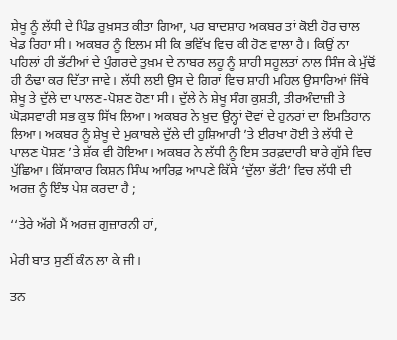ਸ਼ੇਖੂ ਨੂੰ ਲੱਧੀ ਦੇ ਪਿੰਡ ਰੁਖ਼ਸਤ ਕੀਤਾ ਗਿਆ, ਪਰ ਬਾਦਸ਼ਾਹ ਅਕਬਰ ਤਾਂ ਕੋਈ ਹੋਰ ਚਾਲ ਖੇਡ ਰਿਹਾ ਸੀ। ਅਕਬਰ ਨੂੰ ਇਲਮ ਸੀ ਕਿ ਭਵਿੱਖ ਵਿਚ ਕੀ ਹੋਣ ਵਾਲਾ ਹੈ। ਕਿਉਂ ਨਾ ਪਹਿਲਾਂ ਹੀ ਭੱਟੀਆਂ ਦੇ ਪੁੰਗਰਦੇ ਤੁਖ਼ਮ ਦੇ ਨਾਬਰ ਲਹੂ ਨੂੰ ਸ਼ਾਹੀ ਸਹੂਲਤਾਂ ਨਾਲ ਸਿੰਜ ਕੇ ਮੁੱਢੋਂ ਹੀ ਠੰਢਾ ਕਰ ਦਿੱਤਾ ਜਾਵੇ। ਲੱਧੀ ਲਈ ਉਸ ਦੇ ਗਿਰਾਂ ਵਿਚ ਸ਼ਾਹੀ ਮਹਿਲ ਉਸਾਰਿਆਂ ਜਿੱਥੇ ਸ਼ੇਖੂ ਤੇ ਦੁੱਲੇ ਦਾ ਪਾਲਣ-ਪੋਸ਼ਣ ਹੋਣਾ ਸੀ। ਦੁੱਲੇ ਨੇ ਸ਼ੇਖੂ ਸੰਗ ਕੁਸ਼ਤੀ, ਤੀਰਅੰਦਾਜ਼ੀ ਤੇ ਘੋੜਸਵਾਰੀ ਸਭ ਕੁਝ ਸਿੱਖ ਲਿਆ। ਅਕਬਰ ਨੇ ਖ਼ੁਦ ਉਨ੍ਹਾਂ ਦੋਵਾਂ ਦੇ ਹੁਨਰਾਂ ਦਾ ਇਮਤਿਹਾਨ ਲਿਆ। ਅਕਬਰ ਨੂੰ ਸ਼ੇਖੂ ਦੇ ਮੁਕਾਬਲੇ ਦੁੱਲੇ ਦੀ ਹੁਸ਼ਿਆਰੀ ’ਤੇ ਈਰਖਾ ਹੋਈ ਤੇ ਲੱਧੀ ਦੇ ਪਾਲਣ ਪੋਸ਼ਣ ’ਤੇ ਸ਼ੱਕ ਵੀ ਹੋਇਆ। ਅਕਬਰ ਨੇ ਲੱਧੀ ਨੂੰ ਇਸ ਤਰਫ਼ਦਾਰੀ ਬਾਰੇ ਗੁੱਸੇ ਵਿਚ ਪੁੱਛਿਆ। ਕਿੱਸਾਕਾਰ ਕਿਸ਼ਨ ਸਿੰਘ ਆਰਿਫ਼ ਆਪਣੇ ਕਿੱਸੇ ‘ਦੁੱਲਾ ਭੱਟੀ’ ਵਿਚ ਲੱਧੀ ਦੀ ਅਰਜ਼ ਨੂੰ ਇੰਝ ਪੇਸ਼ ਕਰਦਾ ਹੈ ;

‘‘ਤੇਰੇ ਅੱਗੇ ਮੈਂ ਅਰਜ਼ ਗੁਜ਼ਾਰਨੀ ਹਾਂ,

ਮੇਰੀ ਬਾਤ ਸੁਣੀਂ ਕੰਨ ਲਾ ਕੇ ਜੀ।

ਤਨ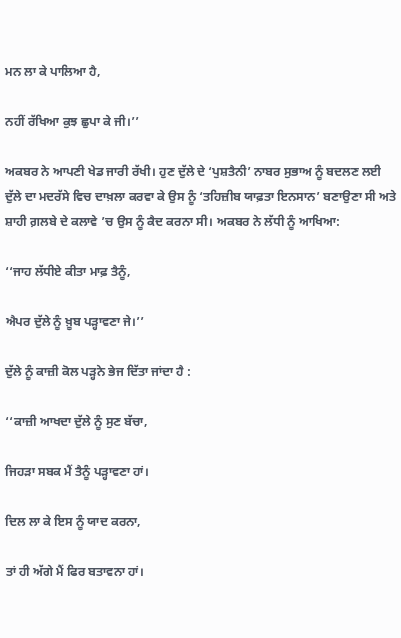ਮਨ ਲਾ ਕੇ ਪਾਲਿਆ ਹੈ,

ਨਹੀਂ ਰੱਖਿਆ ਕੁਝ ਛੁਪਾ ਕੇ ਜੀ।’’

ਅਕਬਰ ਨੇ ਆਪਣੀ ਖੇਡ ਜਾਰੀ ਰੱਖੀ। ਹੁਣ ਦੁੱਲੇ ਦੇ ‘ਪੁਸ਼ਤੈਨੀ’ ਨਾਬਰ ਸੁਭਾਅ ਨੂੰ ਬਦਲਣ ਲਈ ਦੁੱਲੇ ਦਾ ਮਦਰੱਸੇ ਵਿਚ ਦਾਖ਼ਲਾ ਕਰਵਾ ਕੇ ਉਸ ਨੂੰ ‘ਤਹਿਜ਼ੀਬ ਯਾਫ਼ਤਾ ਇਨਸਾਨ’ ਬਣਾਉਣਾ ਸੀ ਅਤੇ ਸ਼ਾਹੀ ਗ਼ਲਬੇ ਦੇ ਕਲਾਵੇ ’ਚ ਉਸ ਨੂੰ ਕੈਦ ਕਰਨਾ ਸੀ। ਅਕਬਰ ਨੇ ਲੱਧੀ ਨੂੰ ਆਖਿਆ:

‘‘ਜਾਹ ਲੱਧੀਏ ਕੀਤਾ ਮਾਫ਼ ਤੈਨੂੰ,

ਐਪਰ ਦੁੱਲੇ ਨੂੰ ਖ਼ੂਬ ਪੜ੍ਹਾਵਣਾ ਜੇ।’’

ਦੁੱਲੇ ਨੂੰ ਕਾਜ਼ੀ ਕੋਲ ਪੜ੍ਹਨੇ ਭੇਜ ਦਿੱਤਾ ਜਾਂਦਾ ਹੈ :

‘‘ਕਾਜ਼ੀ ਆਖਦਾ ਦੁੱਲੇ ਨੂੰ ਸੁਣ ਬੱਚਾ,

ਜਿਹੜਾ ਸਬਕ ਮੈਂ ਤੈਨੂੰ ਪੜ੍ਹਾਵਣਾ ਹਾਂ।

ਦਿਲ ਲਾ ਕੇ ਇਸ ਨੂੰ ਯਾਦ ਕਰਨਾ,

ਤਾਂ ਹੀ ਅੱਗੇ ਮੈਂ ਫਿਰ ਬਤਾਵਨਾ ਹਾਂ।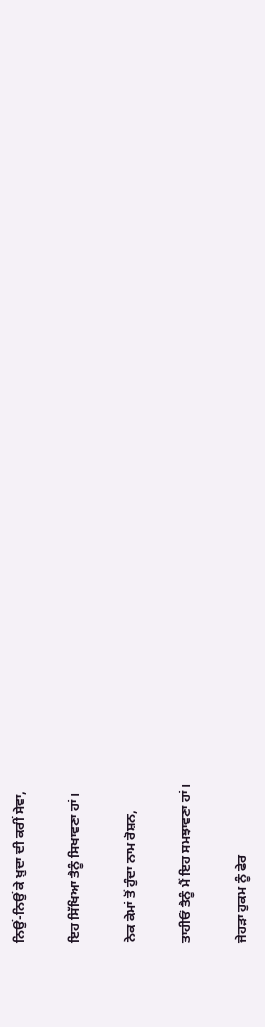ਨਿਉਂ-ਨਿਉਂ ਕੇ ਖ਼ੁਦਾ ਦੀ ਕਰੀਂ ਸੇਵਾ,

ਇਹ ਸਿੱਖਿਆ ਤੈਨੂੰ ਸਿਖਾਵਣਾ ਹਾਂ।

ਨੇਕ ਕੇਮਾਂ ਤੋਂ ਹੁੰਦਾ ਨਾਮ ਰੋਸ਼ਨ,

ਤਾਹੀਓਂ ਤੈਨੂੰ ਮੈਂ ਇਹ ਸਮਝਾਵਣਾ ਹਾਂ।

ਜੇਹੜਾ ਹੁਕਮ ਨੂੰ ਫੇਰ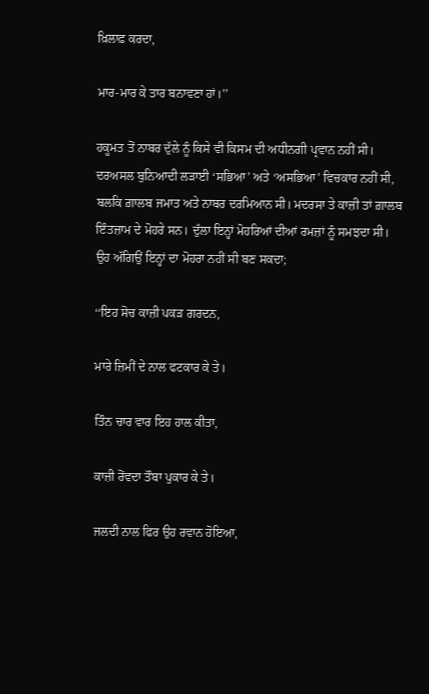ਖ਼ਿਲਾਫ਼ ਕਰਦਾ,

ਮਾਰ-ਮਾਰ ਕੇ ਤਾਰ ਬਨਾਵਣਾ ਹਾਂ।’’

ਹਕੂਮਤ ਤੋਂ ਨਾਬਰ ਦੁੱਲੇ ਨੂੰ ਕਿਸੇ ਵੀ ਕਿਸਮ ਦੀ ਅਧੀਨਗੀ ਪ੍ਰਵਾਨ ਨਹੀਂ ਸੀ। ਦਰਅਸਲ ਬੁਨਿਆਦੀ ਲੜਾਈ ‘ਸਭਿਆ’ ਅਤੇ ‘ਅਸਭਿਆ’ ਵਿਚਕਾਰ ਨਹੀਂ ਸੀ, ਬਲਕਿ ਗ਼ਾਲਬ ਜਮਾਤ ਅਤੇ ਨਾਬਰ ਦਰਮਿਆਨ ਸੀ। ਮਦਰਸਾ ਤੇ ਕਾਜ਼ੀ ਤਾਂ ਗ਼ਾਲਬ ਇੰਤਜ਼ਾਮ ਦੇ ਮੋਹਰੇ ਸਨ। ਦੁੱਲਾ ਇਨ੍ਹਾਂ ਮੋਹਰਿਆਂ ਦੀਆਂ ਰਮਜ਼ਾਂ ਨੂੰ ਸਮਝਦਾ ਸੀ। ਉਹ ਅੱਗਿਉਂ ਇਨ੍ਹਾਂ ਦਾ ਮੋਹਰਾ ਨਹੀਂ ਸੀ ਬਣ ਸਕਦਾ;

‘‘ਇਹ ਸੋਚ ਕਾਜ਼ੀ ਪਕੜ ਗਰਦਨ,

ਮਾਰੇ ਜ਼ਿਮੀਂ ਦੇ ਨਾਲ ਫਟਕਾਰ ਕੇ ਤੇ।

ਤਿੰਨ ਚਾਰ ਵਾਰ ਇਹ ਹਾਲ ਕੀਤਾ,

ਕਾਜ਼ੀ ਰੋਂਵਦਾ ਤੌਬਾ ਪੁਕਾਰ ਕੇ ਤੇ।

ਜਲਦੀ ਨਾਲ ਫਿਰ ਉਹ ਰਵਾਨ ਹੋਇਆ,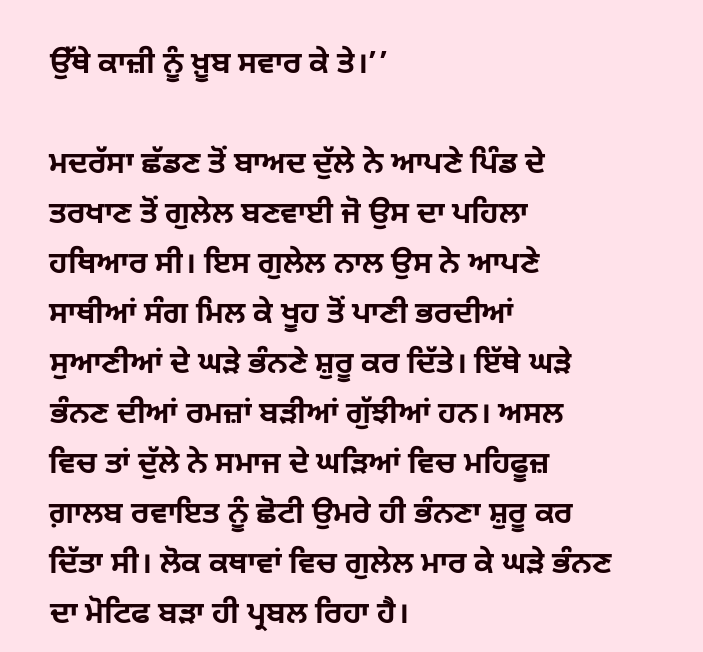ਉੱਥੇ ਕਾਜ਼ੀ ਨੂੰ ਖ਼ੂਬ ਸਵਾਰ ਕੇ ਤੇ।’’

ਮਦਰੱਸਾ ਛੱਡਣ ਤੋਂ ਬਾਅਦ ਦੁੱਲੇ ਨੇ ਆਪਣੇ ਪਿੰਡ ਦੇ ਤਰਖਾਣ ਤੋਂ ਗੁਲੇਲ ਬਣਵਾਈ ਜੋ ਉਸ ਦਾ ਪਹਿਲਾ ਹਥਿਆਰ ਸੀ। ਇਸ ਗੁਲੇਲ ਨਾਲ ਉਸ ਨੇ ਆਪਣੇ ਸਾਥੀਆਂ ਸੰਗ ਮਿਲ ਕੇ ਖੂਹ ਤੋਂ ਪਾਣੀ ਭਰਦੀਆਂ ਸੁਆਣੀਆਂ ਦੇ ਘੜੇ ਭੰਨਣੇ ਸ਼ੁਰੂ ਕਰ ਦਿੱਤੇ। ਇੱਥੇ ਘੜੇ ਭੰਨਣ ਦੀਆਂ ਰਮਜ਼ਾਂ ਬੜੀਆਂ ਗੁੱਝੀਆਂ ਹਨ। ਅਸਲ ਵਿਚ ਤਾਂ ਦੁੱਲੇ ਨੇ ਸਮਾਜ ਦੇ ਘੜਿਆਂ ਵਿਚ ਮਹਿਫੂਜ਼ ਗ਼ਾਲਬ ਰਵਾਇਤ ਨੂੰ ਛੋਟੀ ਉਮਰੇ ਹੀ ਭੰਨਣਾ ਸ਼ੁਰੂ ਕਰ ਦਿੱਤਾ ਸੀ। ਲੋਕ ਕਥਾਵਾਂ ਵਿਚ ਗੁਲੇਲ ਮਾਰ ਕੇ ਘੜੇ ਭੰਨਣ ਦਾ ਮੋਟਿਫ ਬੜਾ ਹੀ ਪ੍ਰਬਲ ਰਿਹਾ ਹੈ।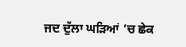ਜਦ ਦੁੱਲਾ ਘੜਿਆਂ ’ਚ ਛੇਕ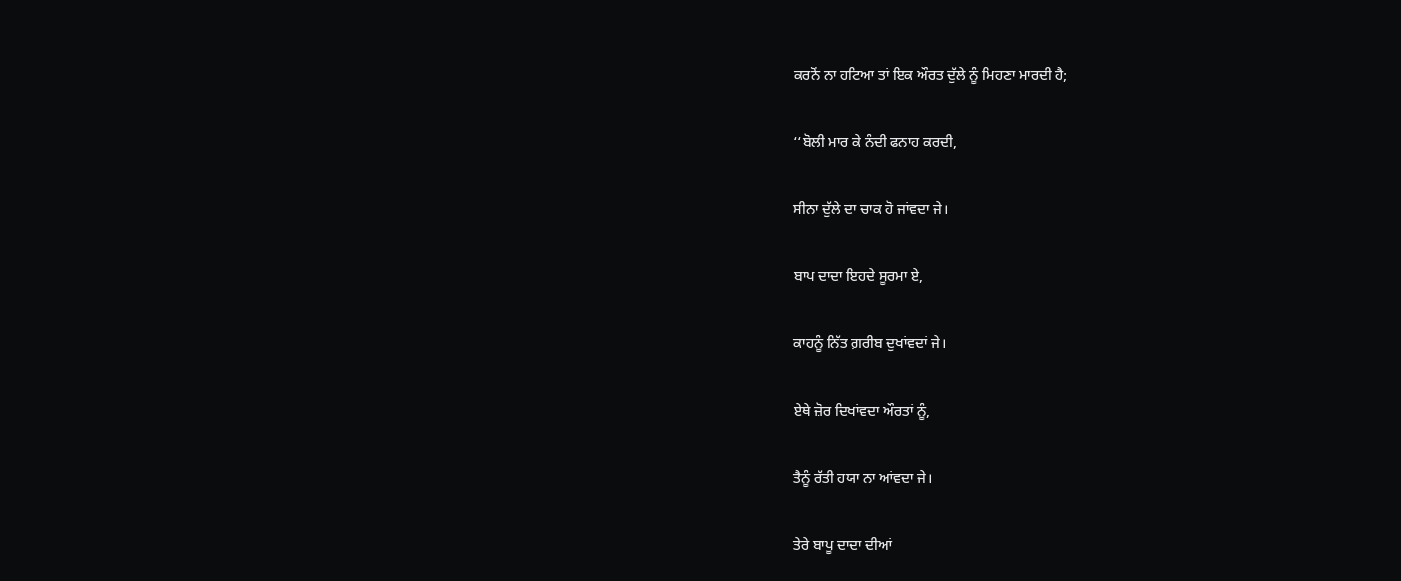ਕਰਨੋਂ ਨਾ ਹਟਿਆ ਤਾਂ ਇਕ ਔਰਤ ਦੁੱਲੇ ਨੂੰ ਮਿਹਣਾ ਮਾਰਦੀ ਹੈ;

‘‘ਬੋਲੀ ਮਾਰ ਕੇ ਨੰਦੀ ਫਨਾਹ ਕਰਦੀ,

ਸੀਨਾ ਦੁੱਲੇ ਦਾ ਚਾਕ ਹੋ ਜਾਂਵਦਾ ਜੇ।

ਬਾਪ ਦਾਦਾ ਇਹਦੇ ਸੂਰਮਾ ਏ,

ਕਾਹਨੂੰ ਨਿੱਤ ਗ਼ਰੀਬ ਦੁਖਾਂਵਦਾਂ ਜੇ।

ਏਥੇ ਜ਼ੋਰ ਦਿਖਾਂਵਦਾ ਔਰਤਾਂ ਨੂੰ,

ਤੈਨੂੰ ਰੱਤੀ ਹਯਾ ਨਾ ਆਂਵਦਾ ਜੇ।

ਤੇਰੇ ਬਾਪੂ ਦਾਦਾ ਦੀਆਂ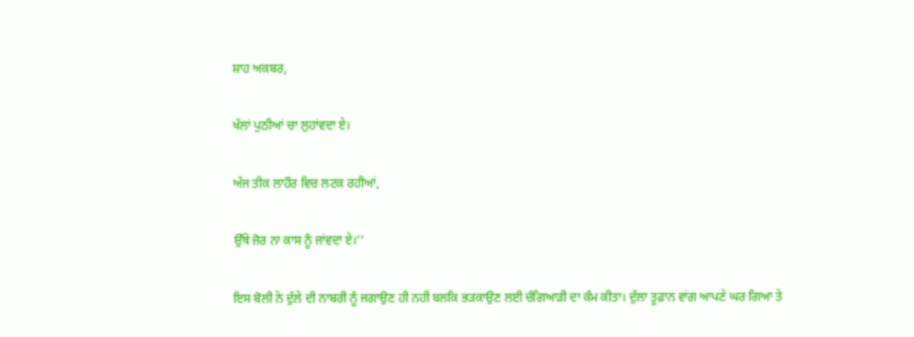ਸ਼ਾਹ ਅਕਬਰ,

ਖੱਲਾਂ ਪੁਠੀਆਂ ਚਾ ਲੁਹਾਂਵਦਾ ਏ।

ਅੱਜ ਤੀਕ ਲਾਹੌਰ ਵਿਚ ਲਟਕ ਰਹੀਆਂ,

ਉੱਥੇ ਜ਼ੋਰ ਨਾ ਕਾਸ ਨੂੰ ਜਾਂਵਦਾ ਏ।’’

ਇਸ ਬੋਲੀ ਨੇ ਦੁੱਲੇ ਦੀ ਨਾਬਰੀ ਨੂੰ ਜਗਾਉਣ ਹੀ ਨਹੀਂ ਬਲਕਿ ਭੜਕਾਉਣ ਲਈ ਚੰਗਿਆੜੀ ਦਾ ਕੰਮ ਕੀਤਾ। ਦੁੱਲਾ ਤੂਫ਼ਾਨ ਵਾਂਗ ਆਪਣੇ ਘਰ ਗਿਆ ਤੇ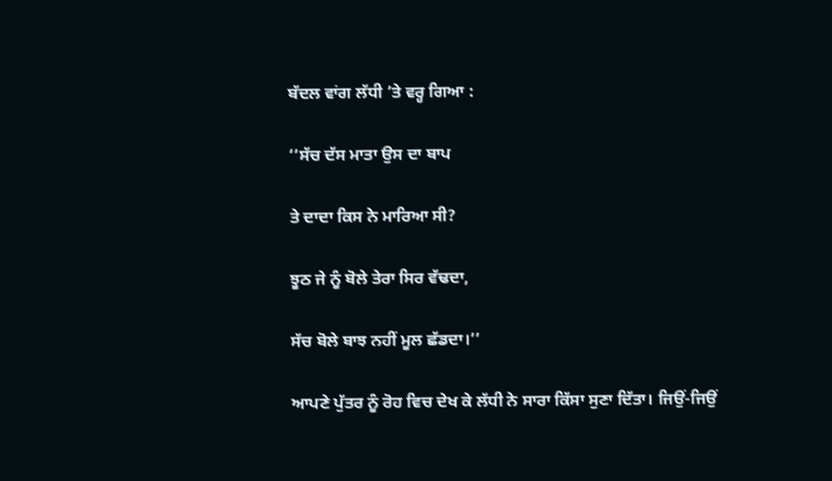ਬੱਦਲ ਵਾਂਗ ਲੱਧੀ ’ਤੇ ਵਰ੍ਹ ਗਿਆ :

‘‘ਸੱਚ ਦੱਸ ਮਾਤਾ ਉਸ ਦਾ ਬਾਪ

ਤੇ ਦਾਦਾ ਕਿਸ ਨੇ ਮਾਰਿਆ ਸੀ?

ਝੂਠ ਜੇ ਨੂੰ ਬੋਲੇ ਤੇਰਾ ਸਿਰ ਵੱਢਦਾ,

ਸੱਚ ਬੋਲੇ ਬਾਝ ਨਹੀਂ ਮੂਲ ਛੱਡਦਾ।’’

ਆਪਣੇ ਪੁੱਤਰ ਨੂੰ ਰੋਹ ਵਿਚ ਦੇਖ ਕੇ ਲੱਧੀ ਨੇ ਸਾਰਾ ਕਿੱਸਾ ਸੁਣਾ ਦਿੱਤਾ। ਜਿਉਂ-ਜਿਉਂ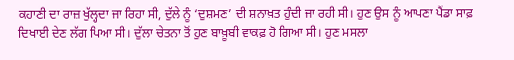ਕਹਾਣੀ ਦਾ ਰਾਜ਼ ਖੁੱਲ੍ਹਦਾ ਜਾ ਰਿਹਾ ਸੀ, ਦੁੱਲੇ ਨੂੰ ‘ਦੁਸ਼ਮਣ’ ਦੀ ਸ਼ਨਾਖ਼ਤ ਹੁੰਦੀ ਜਾ ਰਹੀ ਸੀ। ਹੁਣ ਉਸ ਨੂੰ ਆਪਣਾ ਪੈਂਡਾ ਸਾਫ਼ ਦਿਖਾਈ ਦੇਣ ਲੱਗ ਪਿਆ ਸੀ। ਦੁੱਲਾ ਚੇਤਨਾ ਤੋਂ ਹੁਣ ਬਾਖ਼ੂਬੀ ਵਾਕਫ਼ ਹੋ ਗਿਆ ਸੀ। ਹੁਣ ਮਸਲਾ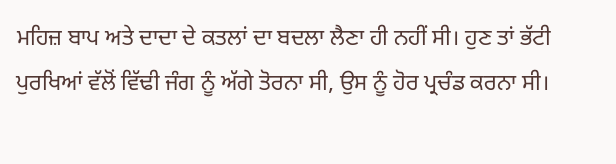ਮਹਿਜ਼ ਬਾਪ ਅਤੇ ਦਾਦਾ ਦੇ ਕਤਲਾਂ ਦਾ ਬਦਲਾ ਲੈਣਾ ਹੀ ਨਹੀਂ ਸੀ। ਹੁਣ ਤਾਂ ਭੱਟੀ ਪੁਰਖਿਆਂ ਵੱਲੋਂ ਵਿੱਢੀ ਜੰਗ ਨੂੰ ਅੱਗੇ ਤੋਰਨਾ ਸੀ, ਉਸ ਨੂੰ ਹੋਰ ਪ੍ਰਚੰਡ ਕਰਨਾ ਸੀ।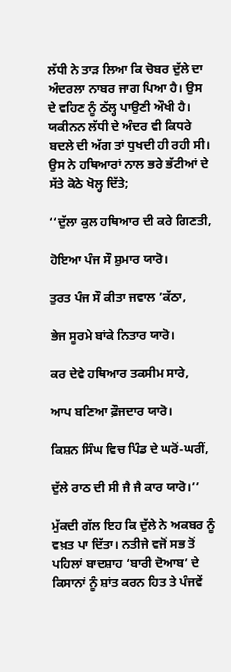ਲੱਧੀ ਨੇ ਤਾੜ ਲਿਆ ਕਿ ਚੋਬਰ ਦੁੱਲੇ ਦਾ ਅੰਦਰਲਾ ਨਾਬਰ ਜਾਗ ਪਿਆ ਹੈ। ਉਸ ਦੇ ਵਹਿਣ ਨੂੰ ਠੱਲ੍ਹ ਪਾਉਣੀ ਔਖੀ ਹੈ। ਯਕੀਨਨ ਲੱਧੀ ਦੇ ਅੰਦਰ ਵੀ ਕਿਧਰੇ ਬਦਲੇ ਦੀ ਅੱਗ ਤਾਂ ਧੁਖਦੀ ਹੀ ਰਹੀ ਸੀ। ਉਸ ਨੇ ਹਥਿਆਰਾਂ ਨਾਲ ਭਰੇ ਭੱਟੀਆਂ ਦੇ ਸੱਤੇ ਕੋਠੇ ਖੋਲ੍ਹ ਦਿੱਤੇ;

‘‘ਦੁੱਲਾ ਕੁਲ ਹਥਿਆਰ ਦੀ ਕਰੇ ਗਿਣਤੀ,

ਹੋਇਆ ਪੰਜ ਸੌ ਸ਼ੁਮਾਰ ਯਾਰੋ।

ਤੁਰਤ ਪੰਜ ਸੌ ਕੀਤਾ ਜਵਾਲ ’ਕੱਠਾ,

ਭੇਜ ਸੂਰਮੇ ਬਾਂਕੇ ਨਿਤਾਰ ਯਾਰੋ।

ਕਰ ਦੇਵੇ ਹਥਿਆਰ ਤਕਸੀਮ ਸਾਰੇ,

ਆਪ ਬਣਿਆ ਫ਼ੌਜਦਾਰ ਯਾਰੋ।

ਕਿਸ਼ਨ ਸਿੰਘ ਵਿਚ ਪਿੰਡ ਦੇ ਘਰੋਂ-ਘਰੀਂ,

ਦੁੱਲੇ ਰਾਠ ਦੀ ਸੀ ਜੈ ਜੈ ਕਾਰ ਯਾਰੋ।’’

ਮੁੱਕਦੀ ਗੱਲ ਇਹ ਕਿ ਦੁੱਲੇ ਨੇ ਅਕਬਰ ਨੂੰ ਵਖ਼ਤ ਪਾ ਦਿੱਤਾ। ਨਤੀਜੇ ਵਜੋਂ ਸਭ ਤੋਂ ਪਹਿਲਾਂ ਬਾਦਸ਼ਾਹ ‘ਬਾਰੀ ਦੋਆਬ’ ਦੇ ਕਿਸਾਨਾਂ ਨੂੰ ਸ਼ਾਂਤ ਕਰਨ ਹਿਤ ਤੇ ਪੰਜਵੇਂ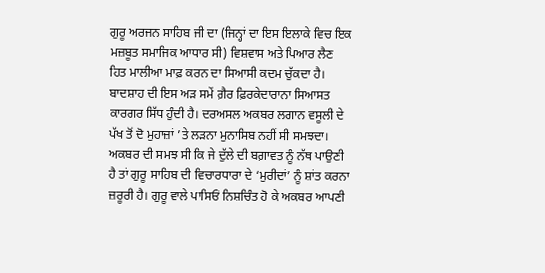ਗੁਰੂ ਅਰਜਨ ਸਾਹਿਬ ਜੀ ਦਾ (ਜਿਨ੍ਹਾਂ ਦਾ ਇਸ ਇਲਾਕੇ ਵਿਚ ਇਕ ਮਜ਼ਬੂਤ ਸਮਾਜਿਕ ਆਧਾਰ ਸੀ) ਵਿਸ਼ਵਾਸ ਅਤੇ ਪਿਆਰ ਲੈਣ ਹਿਤ ਮਾਲੀਆ ਮਾਫ਼ ਕਰਨ ਦਾ ਸਿਆਸੀ ਕਦਮ ਚੁੱਕਦਾ ਹੈ। ਬਾਦਸ਼ਾਹ ਦੀ ਇਸ ਅੜ ਸਮੇਂ ਗ਼ੈਰ ਫ਼ਿਰਕੇਦਾਰਾਨਾ ਸਿਆਸਤ ਕਾਰਗਰ ਸਿੱਧ ਹੁੰਦੀ ਹੈ। ਦਰਅਸਲ ਅਕਬਰ ਲਗਾਨ ਵਸੂਲੀ ਦੇ ਪੱਖ ਤੋਂ ਦੋ ਮੁਹਾਜ਼ਾਂ ’ਤੇ ਲੜਨਾ ਮੁਨਾਸਿਬ ਨਹੀਂ ਸੀ ਸਮਝਦਾ। ਅਕਬਰ ਦੀ ਸਮਝ ਸੀ ਕਿ ਜੇ ਦੁੱਲੇ ਦੀ ਬਗ਼ਾਵਤ ਨੂੰ ਨੱਥ ਪਾਉਣੀ ਹੈ ਤਾਂ ਗੁਰੂ ਸਾਹਿਬ ਦੀ ਵਿਚਾਰਧਾਰਾ ਦੇ ‘ਮੁਰੀਦਾਂ’ ਨੂੰ ਸ਼ਾਂਤ ਕਰਨਾ ਜ਼ਰੂਰੀ ਹੈ। ਗੁਰੂ ਵਾਲੇ ਪਾਸਿਓਂ ਨਿਸ਼ਚਿੰਤ ਹੋ ਕੇ ਅਕਬਰ ਆਪਣੀ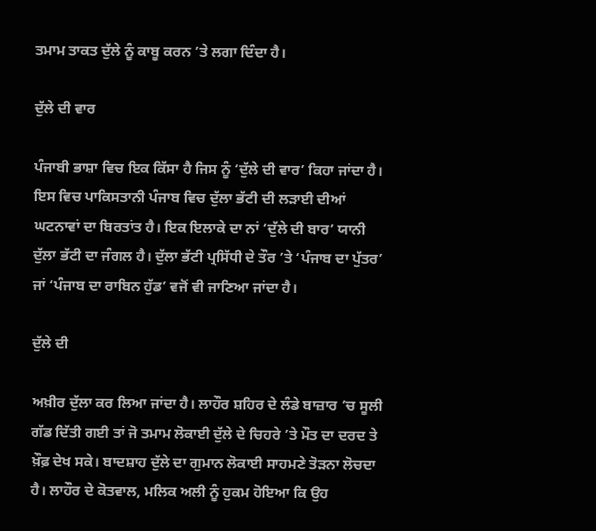ਤਮਾਮ ਤਾਕਤ ਦੁੱਲੇ ਨੂੰ ਕਾਬੂ ਕਰਨ ’ਤੇ ਲਗਾ ਦਿੰਦਾ ਹੈ।

ਦੁੱਲੇ ਦੀ ਵਾਰ

ਪੰਜਾਬੀ ਭਾਸ਼ਾ ਵਿਚ ਇਕ ਕਿੱਸਾ ਹੈ ਜਿਸ ਨੂੰ ‘ਦੁੱਲੇ ਦੀ ਵਾਰ’ ਕਿਹਾ ਜਾਂਦਾ ਹੈ। ਇਸ ਵਿਚ ਪਾਕਿਸਤਾਨੀ ਪੰਜਾਬ ਵਿਚ ਦੁੱਲਾ ਭੱਟੀ ਦੀ ਲੜਾਈ ਦੀਆਂ ਘਟਨਾਵਾਂ ਦਾ ਬਿਰਤਾਂਤ ਹੈ। ਇਕ ਇਲਾਕੇ ਦਾ ਨਾਂ ‘ਦੁੱਲੇ ਦੀ ਬਾਰ’ ਯਾਨੀ ਦੁੱਲਾ ਭੱਟੀ ਦਾ ਜੰਗਲ ਹੈ। ਦੁੱਲਾ ਭੱਟੀ ਪ੍ਰਸਿੱਧੀ ਦੇ ਤੌਰ ’ਤੇ ‘ਪੰਜਾਬ ਦਾ ਪੁੱਤਰ’ ਜਾਂ ‘ਪੰਜਾਬ ਦਾ ਰਾਬਿਨ ਹੁੱਡ’ ਵਜੋਂ ਵੀ ਜਾਣਿਆ ਜਾਂਦਾ ਹੈ।

ਦੁੱਲੇ ਦੀ

ਅਖ਼ੀਰ ਦੁੱਲਾ ਕਰ ਲਿਆ ਜਾਂਦਾ ਹੈ। ਲਾਹੌਰ ਸ਼ਹਿਰ ਦੇ ਲੰਡੇ ਬਾਜ਼ਾਰ ’ਚ ਸੂਲੀ ਗੱਡ ਦਿੱਤੀ ਗਈ ਤਾਂ ਜੋ ਤਮਾਮ ਲੋਕਾਈ ਦੁੱਲੇ ਦੇ ਚਿਹਰੇ ’ਤੇ ਮੌਤ ਦਾ ਦਰਦ ਤੇ ਖ਼ੌਫ਼ ਦੇਖ ਸਕੇ। ਬਾਦਸ਼ਾਹ ਦੁੱਲੇ ਦਾ ਗੁਮਾਨ ਲੋਕਾਈ ਸਾਹਮਣੇ ਤੋੜਨਾ ਲੋਚਦਾ ਹੈ। ਲਾਹੌਰ ਦੇ ਕੋਤਵਾਲ, ਮਲਿਕ ਅਲੀ ਨੂੰ ਹੁਕਮ ਹੋਇਆ ਕਿ ਉਹ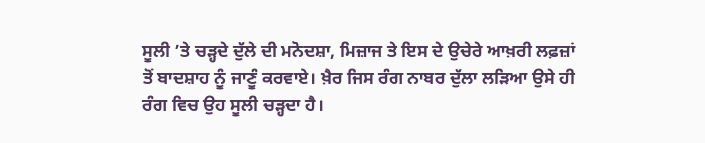ਸੂਲੀ ’ਤੇ ਚੜ੍ਹਦੇ ਦੁੱਲੇ ਦੀ ਮਨੋਦਸ਼ਾ, ਮਿਜ਼ਾਜ ਤੇ ਇਸ ਦੇ ਉਚੇਰੇ ਆਖ਼ਰੀ ਲਫ਼ਜ਼ਾਂ ਤੋਂ ਬਾਦਸ਼ਾਹ ਨੂੰ ਜਾਣੂੰ ਕਰਵਾਏ। ਖ਼ੈਰ ਜਿਸ ਰੰਗ ਨਾਬਰ ਦੁੱਲਾ ਲੜਿਆ ਉਸੇ ਹੀ ਰੰਗ ਵਿਚ ਉਹ ਸੂਲੀ ਚੜ੍ਹਦਾ ਹੈ।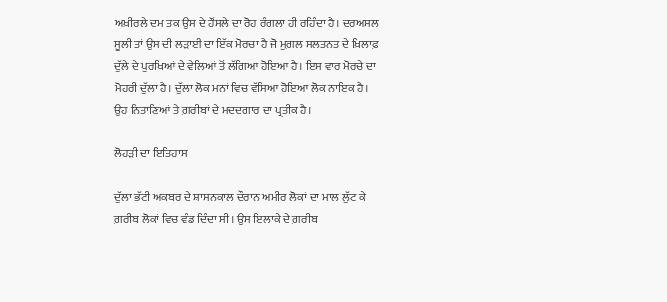ਅਖ਼ੀਰਲੇ ਦਮ ਤਕ ਉਸ ਦੇ ਹੌਂਸਲੇ ਦਾ ਰੋਹ ਰੰਗਲਾ ਹੀ ਰਹਿੰਦਾ ਹੈ। ਦਰਅਸਲ ਸੂਲੀ ਤਾਂ ਉਸ ਦੀ ਲੜਾਈ ਦਾ ਇੱਕ ਮੋਰਚਾ ਹੈ ਜੋ ਮੁਗ਼ਲ ਸਲਤਨਤ ਦੇ ਖ਼ਿਲਾਫ਼ ਦੁੱਲੇ ਦੇ ਪੁਰਖਿਆਂ ਦੇ ਵੇਲਿਆਂ ਤੋਂ ਲੱਗਿਆ ਹੋਇਆ ਹੈ। ਇਸ ਵਾਰ ਮੋਰਚੇ ਦਾ ਮੋਹਰੀ ਦੁੱਲਾ ਹੈ। ਦੁੱਲਾ ਲੋਕ ਮਨਾਂ ਵਿਚ ਵੱਸਿਆ ਹੋਇਆ ਲੋਕ ਨਾਇਕ ਹੈ। ਉਹ ਨਿਤਾਣਿਆਂ ਤੇ ਗ਼ਰੀਬਾਂ ਦੇ ਮਦਦਗਾਰ ਦਾ ਪ੍ਰਤੀਕ ਹੈ।

ਲੋਹੜੀ ਦਾ ਇਤਿਹਾਸ

ਦੁੱਲਾ ਭੱਟੀ ਅਕਬਰ ਦੇ ਸ਼ਾਸਨਕਾਲ ਦੌਰਾਨ ਅਮੀਰ ਲੋਕਾਂ ਦਾ ਮਾਲ ਲੁੱਟ ਕੇ ਗ਼ਰੀਬ ਲੋਕਾਂ ਵਿਚ ਵੰਡ ਦਿੰਦਾ ਸੀ। ਉਸ ਇਲਾਕੇ ਦੇ ਗ਼ਰੀਬ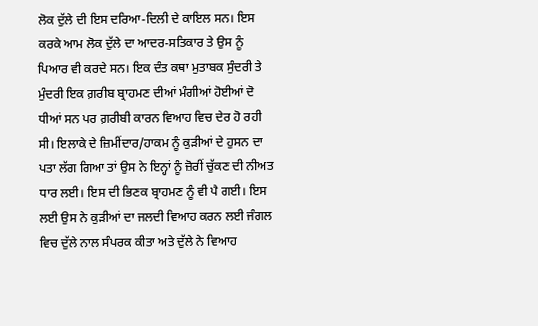ਲੋਕ ਦੁੱਲੇ ਦੀ ਇਸ ਦਰਿਆ-ਦਿਲੀ ਦੇ ਕਾਇਲ ਸਨ। ਇਸ ਕਰਕੇ ਆਮ ਲੋਕ ਦੁੱਲੇ ਦਾ ਆਦਰ-ਸਤਿਕਾਰ ਤੇ ਉਸ ਨੂੰ ਪਿਆਰ ਵੀ ਕਰਦੇ ਸਨ। ਇਕ ਦੰਤ ਕਥਾ ਮੁਤਾਬਕ ਸੁੰਦਰੀ ਤੇ ਮੁੰਦਰੀ ਇਕ ਗ਼ਰੀਬ ਬ੍ਰਾਹਮਣ ਦੀਆਂ ਮੰਗੀਆਂ ਹੋਈਆਂ ਦੋ ਧੀਆਂ ਸਨ ਪਰ ਗ਼ਰੀਬੀ ਕਾਰਨ ਵਿਆਹ ਵਿਚ ਦੇਰ ਹੋ ਰਹੀ ਸੀ। ਇਲਾਕੇ ਦੇ ਜ਼ਿਮੀਂਦਾਰ/ਹਾਕਮ ਨੂੰ ਕੁੜੀਆਂ ਦੇ ਹੁਸਨ ਦਾ ਪਤਾ ਲੱਗ ਗਿਆ ਤਾਂ ਉਸ ਨੇ ਇਨ੍ਹਾਂ ਨੂੰ ਜ਼ੋਰੀਂ ਚੁੱਕਣ ਦੀ ਨੀਅਤ ਧਾਰ ਲਈ। ਇਸ ਦੀ ਭਿਣਕ ਬ੍ਰਾਹਮਣ ਨੂੰ ਵੀ ਪੈ ਗਈ। ਇਸ ਲਈ ਉਸ ਨੇ ਕੁੜੀਆਂ ਦਾ ਜਲਦੀ ਵਿਆਹ ਕਰਨ ਲਈ ਜੰਗਲ ਵਿਚ ਦੁੱਲੇ ਨਾਲ ਸੰਪਰਕ ਕੀਤਾ ਅਤੇ ਦੁੱਲੇ ਨੇ ਵਿਆਹ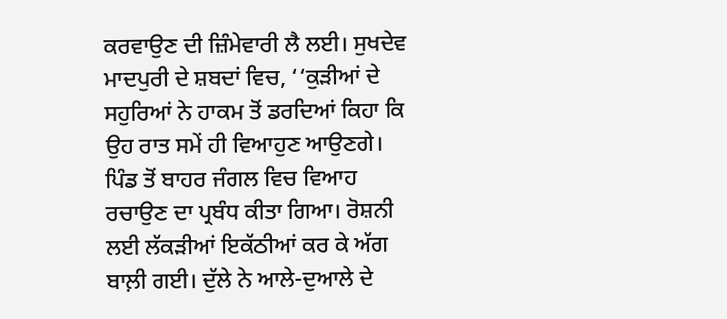ਕਰਵਾਉਣ ਦੀ ਜ਼ਿੰਮੇਵਾਰੀ ਲੈ ਲਈ। ਸੁਖਦੇਵ ਮਾਦਪੁਰੀ ਦੇ ਸ਼ਬਦਾਂ ਵਿਚ, ‘‘ਕੁੜੀਆਂ ਦੇ ਸਹੁਰਿਆਂ ਨੇ ਹਾਕਮ ਤੋਂ ਡਰਦਿਆਂ ਕਿਹਾ ਕਿ ਉਹ ਰਾਤ ਸਮੇਂ ਹੀ ਵਿਆਹੁਣ ਆਉਣਗੇ। ਪਿੰਡ ਤੋਂ ਬਾਹਰ ਜੰਗਲ ਵਿਚ ਵਿਆਹ ਰਚਾਉਣ ਦਾ ਪ੍ਰਬੰਧ ਕੀਤਾ ਗਿਆ। ਰੋਸ਼ਨੀ ਲਈ ਲੱਕੜੀਆਂ ਇਕੱਠੀਆਂ ਕਰ ਕੇ ਅੱਗ ਬਾਲ਼ੀ ਗਈ। ਦੁੱਲੇ ਨੇ ਆਲੇ-ਦੁਆਲੇ ਦੇ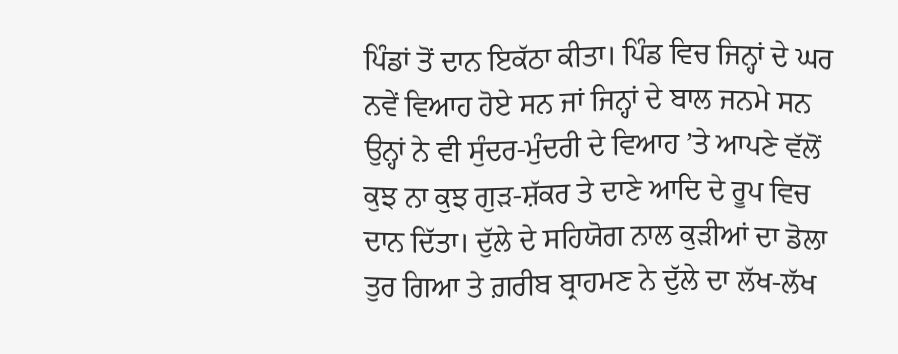ਪਿੰਡਾਂ ਤੋਂ ਦਾਨ ਇਕੱਠਾ ਕੀਤਾ। ਪਿੰਡ ਵਿਚ ਜਿਨ੍ਹਾਂ ਦੇ ਘਰ ਨਵੇਂ ਵਿਆਹ ਹੋਏ ਸਨ ਜਾਂ ਜਿਨ੍ਹਾਂ ਦੇ ਬਾਲ ਜਨਮੇ ਸਨ ਉਨ੍ਹਾਂ ਨੇ ਵੀ ਸੁੰਦਰ-ਮੁੰਦਰੀ ਦੇ ਵਿਆਹ ’ਤੇ ਆਪਣੇ ਵੱਲੋਂ ਕੁਝ ਨਾ ਕੁਝ ਗੁੜ-ਸ਼ੱਕਰ ਤੇ ਦਾਣੇ ਆਦਿ ਦੇ ਰੂਪ ਵਿਚ ਦਾਨ ਦਿੱਤਾ। ਦੁੱਲੇ ਦੇ ਸਹਿਯੋਗ ਨਾਲ ਕੁੜੀਆਂ ਦਾ ਡੋਲਾ ਤੁਰ ਗਿਆ ਤੇ ਗ਼ਰੀਬ ਬ੍ਰਾਹਮਣ ਨੇ ਦੁੱਲੇ ਦਾ ਲੱਖ-ਲੱਖ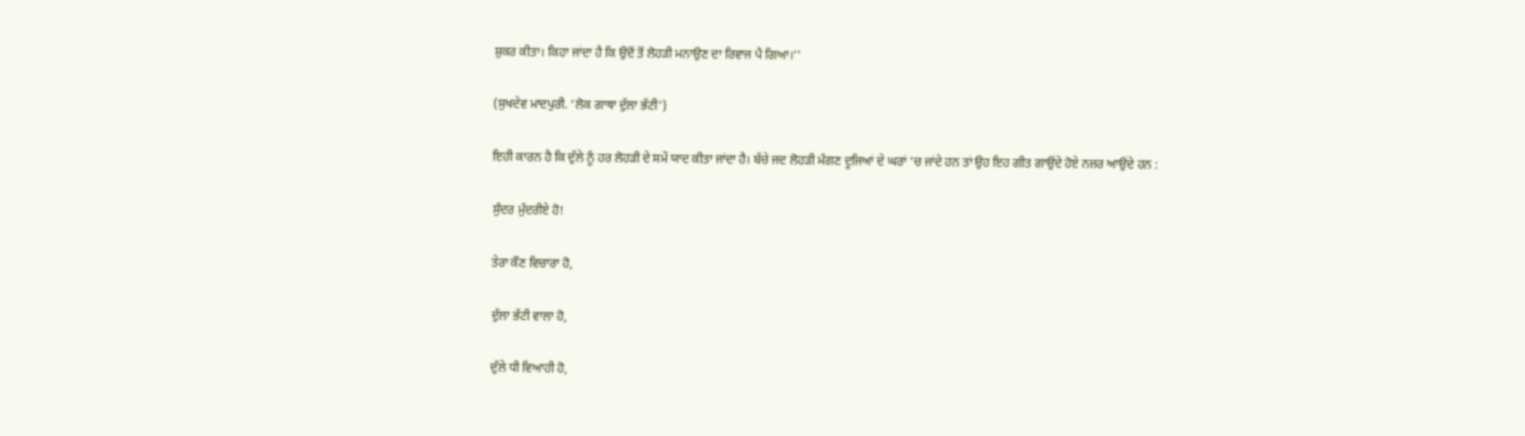ਸ਼ੁਕਰ ਕੀਤਾ। ਕਿਹਾ ਜਾਂਦਾ ਹੈ ਕਿ ਉਦੋਂ ਤੋਂ ਲੋਹੜੀ ਮਨਾਉਣ ਦਾ ਰਿਵਾਜ ਪੈ ਗਿਆ।’’

(ਸੁਖਦੇਵ ਮਾਦਪੁਰੀ. ‘ਲੋਕ ਗਾਥਾ ਦੁੱਲਾ ਭੱਟੀ’)

ਇਹੀ ਕਾਰਨ ਹੈ ਕਿ ਦੁੱਲੇ ਨੂੰ ਹਰ ਲੋਹੜੀ ਦੇ ਸਮੇਂ ਯਾਦ ਕੀਤਾ ਜਾਂਦਾ ਹੈ। ਬੱਚੇ ਜਦ ਲੋਹੜੀ ਮੰਗਣ ਦੂਜਿਆਂ ਦੇ ਘਰਾਂ ’ਚ ਜਾਂਦੇ ਹਨ ਤਾਂ ਉਹ ਇਹ ਗੀਤ ਗਾਉਂਦੇ ਹੋਏ ਨਜ਼ਰ ਆਉਂਦੇ ਹਨ :

ਸੁੰਦਰ ਮੁੰਦਰੀਏ ਹੋ!

ਤੇਰਾ ਕੌਣ ਵਿਚਾਰਾ ਹੋ,

ਦੁੱਲਾ ਭੱਟੀ ਵਾਲਾ ਹੋ,

ਦੁੱਲੇ ਧੀ ਵਿਆਹੀ ਹੋ,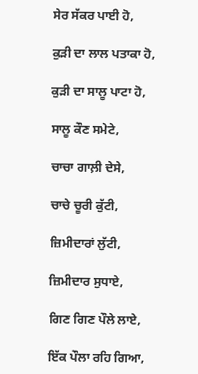ਸੇਰ ਸੱਕਰ ਪਾਈ ਹੋ,

ਕੁੜੀ ਦਾ ਲਾਲ ਪਤਾਕਾ ਹੋ,

ਕੁੜੀ ਦਾ ਸਾਲੂ ਪਾਟਾ ਹੋ,

ਸਾਲੂ ਕੌਣ ਸਮੇਟੇ,

ਚਾਚਾ ਗਾਲ਼ੀ ਦੇਸੇ,

ਚਾਚੇ ਚੂਰੀ ਕੁੱਟੀ,

ਜ਼ਿਮੀਦਾਰਾਂ ਲੁੱਟੀ,

ਜ਼ਿਮੀਦਾਰ ਸੁਧਾਏ,

ਗਿਣ ਗਿਣ ਪੌਲੇ ਲਾਏ,

ਇੱਕ ਪੌਲਾ ਰਹਿ ਗਿਆ,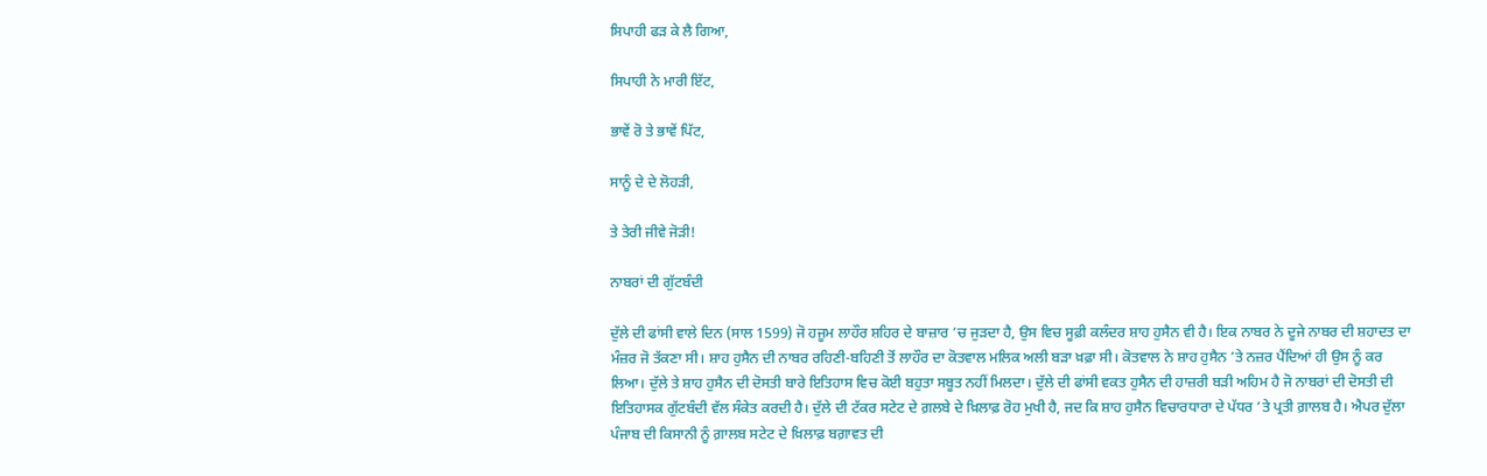ਸਿਪਾਹੀ ਫੜ ਕੇ ਲੈ ਗਿਆ,

ਸਿਪਾਹੀ ਨੇ ਮਾਰੀ ਇੱਟ,

ਭਾਵੇਂ ਰੋ ਤੇ ਭਾਵੇਂ ਪਿੱਟ,

ਸਾਨੂੰ ਦੇ ਦੇ ਲੋਹੜੀ,

ਤੇ ਤੇਰੀ ਜੀਵੇ ਜੋੜੀ!

ਨਾਬਰਾਂ ਦੀ ਗੁੱਟਬੰਦੀ

ਦੁੱਲੇ ਦੀ ਫਾਂਸੀ ਵਾਲੇ ਦਿਨ (ਸਾਲ 1599) ਜੋ ਹਜੂਮ ਲਾਹੌਰ ਸ਼ਹਿਰ ਦੇ ਬਾਜ਼ਾਰ ’ਚ ਜੁੜਦਾ ਹੈ, ਉਸ ਵਿਚ ਸੂਫ਼ੀ ਕਲੰਦਰ ਸ਼ਾਹ ਹੁਸੈਨ ਵੀ ਹੈ। ਇਕ ਨਾਬਰ ਨੇ ਦੂਜੇ ਨਾਬਰ ਦੀ ਸ਼ਹਾਦਤ ਦਾ ਮੰਜ਼ਰ ਜੋ ਤੱਕਣਾ ਸੀ। ਸ਼ਾਹ ਹੁਸੈਨ ਦੀ ਨਾਬਰ ਰਹਿਣੀ-ਬਹਿਣੀ ਤੋਂ ਲਾਹੌਰ ਦਾ ਕੋਤਵਾਲ ਮਲਿਕ ਅਲੀ ਬੜਾ ਖ਼ਫ਼ਾ ਸੀ। ਕੋਤਵਾਲ ਨੇ ਸ਼ਾਹ ਹੁਸੈਨ ’ਤੇ ਨਜ਼ਰ ਪੈਂਦਿਆਂ ਹੀ ਉਸ ਨੂੰ ਕਰ ਲਿਆ। ਦੁੱਲੇ ਤੇ ਸ਼ਾਹ ਹੁਸੈਨ ਦੀ ਦੋਸਤੀ ਬਾਰੇ ਇਤਿਹਾਸ ਵਿਚ ਕੋਈ ਬਹੁਤਾ ਸਬੂਤ ਨਹੀਂ ਮਿਲਦਾ। ਦੁੱਲੇ ਦੀ ਫਾਂਸੀ ਵਕਤ ਹੁਸੈਨ ਦੀ ਹਾਜ਼ਰੀ ਬੜੀ ਅਹਿਮ ਹੈ ਜੋ ਨਾਬਰਾਂ ਦੀ ਦੋਸਤੀ ਦੀ ਇਤਿਹਾਸਕ ਗੁੱਟਬੰਦੀ ਵੱਲ ਸੰਕੇਤ ਕਰਦੀ ਹੈ। ਦੁੱਲੇ ਦੀ ਟੱਕਰ ਸਟੇਟ ਦੇ ਗ਼ਲਬੇ ਦੇ ਖ਼ਿਲਾਫ਼ ਰੋਹ ਮੁਖੀ ਹੈ, ਜਦ ਕਿ ਸ਼ਾਹ ਹੁਸੈਨ ਵਿਚਾਰਧਾਰਾ ਦੇ ਪੱਧਰ ’ਤੇ ਪ੍ਰਤੀ ਗ਼ਾਲਬ ਹੈ। ਐਪਰ ਦੁੱਲਾ ਪੰਜਾਬ ਦੀ ਕਿਸਾਨੀ ਨੂੰ ਗ਼ਾਲਬ ਸਟੇਟ ਦੇ ਖ਼ਿਲਾਫ਼ ਬਗ਼ਾਵਤ ਦੀ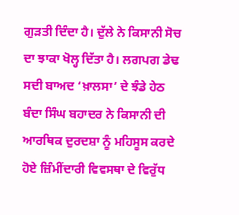ਗੁੜਤੀ ਦਿੰਦਾ ਹੈ। ਦੁੱਲੇ ਨੇ ਕਿਸਾਨੀ ਸੋਚ ਦਾ ਝਾਕਾ ਖੋਲ੍ਹ ਦਿੱਤਾ ਹੈ। ਲਗਪਗ ਡੇਢ ਸਦੀ ਬਾਅਦ ‘ਖ਼ਾਲਸਾ’ ਦੇ ਝੰਡੇ ਹੇਠ ਬੰਦਾ ਸਿੰਘ ਬਹਾਦਰ ਨੇ ਕਿਸਾਨੀ ਦੀ ਆਰਥਿਕ ਦੁਰਦਸ਼ਾ ਨੂੰ ਮਹਿਸੂਸ ਕਰਦੇ ਹੋਏ ਜ਼ਿੰਮੀਂਦਾਰੀ ਵਿਵਸਥਾ ਦੇ ਵਿਰੁੱਧ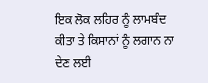ਇਕ ਲੋਕ ਲਹਿਰ ਨੂੰ ਲਾਮਬੰਦ ਕੀਤਾ ਤੇ ਕਿਸਾਨਾਂ ਨੂੰ ਲਗਾਨ ਨਾ ਦੇਣ ਲਈ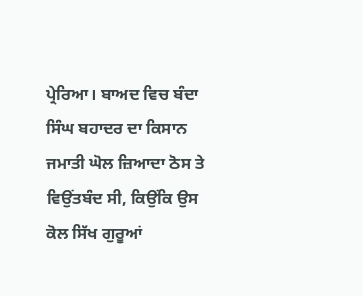ਪ੍ਰੇਰਿਆ। ਬਾਅਦ ਵਿਚ ਬੰਦਾ ਸਿੰਘ ਬਹਾਦਰ ਦਾ ਕਿਸਾਨ ਜਮਾਤੀ ਘੋਲ ਜ਼ਿਆਦਾ ਠੋਸ ਤੇ ਵਿਉਂਤਬੰਦ ਸੀ, ਕਿਉਂਕਿ ਉਸ ਕੋਲ ਸਿੱਖ ਗੁਰੂਆਂ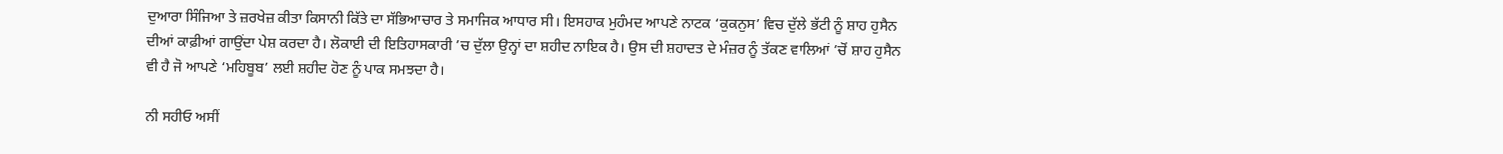ਦੁਆਰਾ ਸਿੰਜਿਆ ਤੇ ਜ਼ਰਖੇਜ਼ ਕੀਤਾ ਕਿਸਾਨੀ ਕਿੱਤੇ ਦਾ ਸੱਭਿਆਚਾਰ ਤੇ ਸਮਾਜਿਕ ਆਧਾਰ ਸੀ। ਇਸਹਾਕ ਮੁਹੰਮਦ ਆਪਣੇ ਨਾਟਕ ‘ਕੁਕਨੁਸ’ ਵਿਚ ਦੁੱਲੇ ਭੱਟੀ ਨੂੰ ਸ਼ਾਹ ਹੁਸੈਨ ਦੀਆਂ ਕਾਫ਼ੀਆਂ ਗਾਉਂਦਾ ਪੇਸ਼ ਕਰਦਾ ਹੈ। ਲੋਕਾਈ ਦੀ ਇਤਿਹਾਸਕਾਰੀ ’ਚ ਦੁੱਲਾ ਉਨ੍ਹਾਂ ਦਾ ਸ਼ਹੀਦ ਨਾਇਕ ਹੈ। ਉਸ ਦੀ ਸ਼ਹਾਦਤ ਦੇ ਮੰਜ਼ਰ ਨੂੰ ਤੱਕਣ ਵਾਲਿਆਂ ’ਚੋਂ ਸ਼ਾਹ ਹੁਸੈਨ ਵੀ ਹੈ ਜੋ ਆਪਣੇ ‘ਮਹਿਬੂਬ’ ਲਈ ਸ਼ਹੀਦ ਹੋਣ ਨੂੰ ਪਾਕ ਸਮਝਦਾ ਹੈ।

ਨੀ ਸਹੀਓ ਅਸੀਂ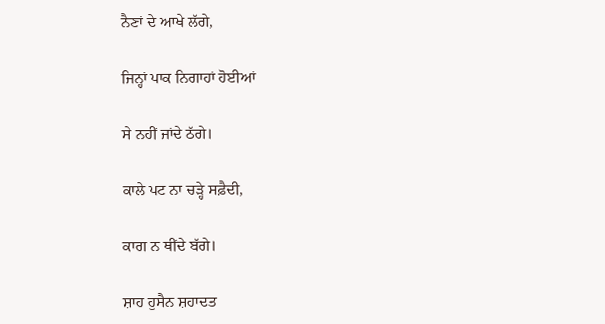ਨੈਣਾਂ ਦੇ ਆਖੇ ਲੱਗੇ,

ਜਿਨ੍ਹਾਂ ਪਾਕ ਨਿਗਾਹਾਂ ਹੋਈਆਂ

ਸੇ ਨਹੀਂ ਜਾਂਦੇ ਠੱਗੇ।

ਕਾਲੇ ਪਟ ਨਾ ਚੜ੍ਹੇ ਸਫ਼ੈਦੀ,

ਕਾਗ ਨ ਥੀਂਦੇ ਬੱਗੇ।

ਸ਼ਾਹ ਹੁਸੈਨ ਸ਼ਹਾਦਤ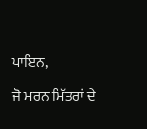ਪਾਇਨ,

ਜੋ ਮਰਨ ਮਿੱਤਰਾਂ ਦੇ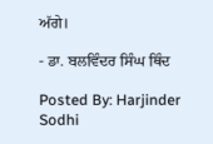ਅੱਗੇ।

- ਡਾ. ਬਲਵਿੰਦਰ ਸਿੰਘ ਥਿੰਦ

Posted By: Harjinder Sodhi